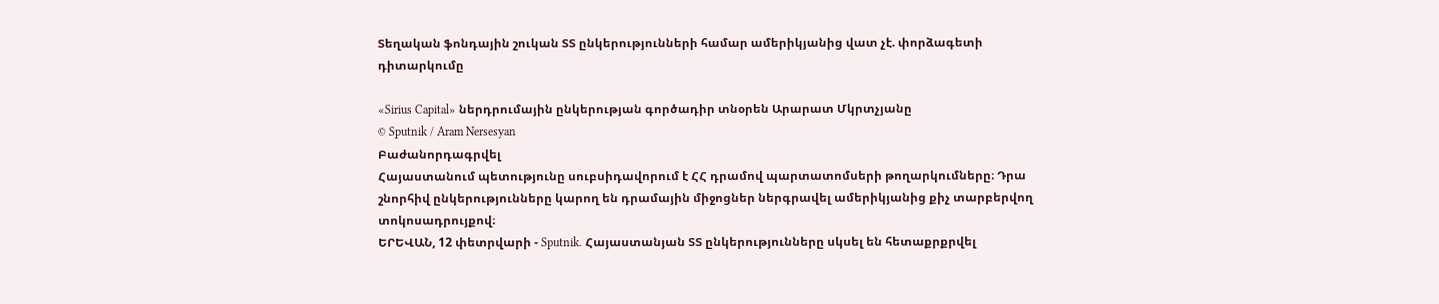Տեղական ֆոնդային շուկան ՏՏ ընկերությունների համար ամերիկյանից վատ չէ. փորձագետի դիտարկումը

«Sirius Capital» ներդրումային ընկերության գործադիր տնօրեն Արարատ Մկրտչյանը
© Sputnik / Aram Nersesyan
Բաժանորդագրվել
Հայաստանում պետությունը սուբսիդավորում է ՀՀ դրամով պարտատոմսերի թողարկումները։ Դրա շնորհիվ ընկերությունները կարող են դրամային միջոցներ ներգրավել ամերիկյանից քիչ տարբերվող տոկոսադրույքով։
ԵՐԵՎԱՆ, 12 փետրվարի - Sputnik. Հայաստանյան ՏՏ ընկերությունները սկսել են հետաքրքրվել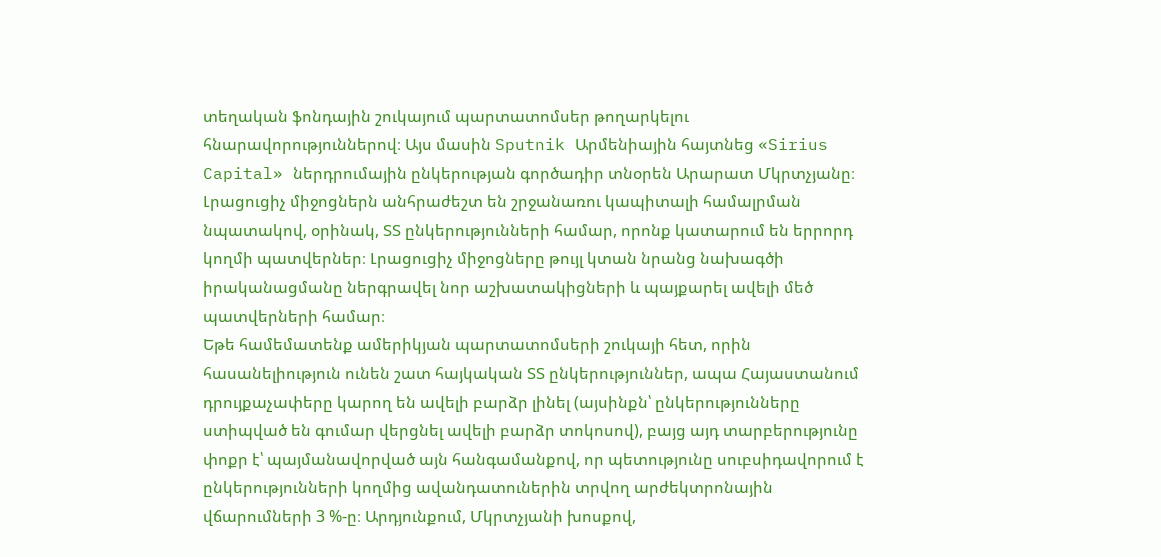տեղական ֆոնդային շուկայում պարտատոմսեր թողարկելու հնարավորություններով։ Այս մասին Sputnik Արմենիային հայտնեց «Sirius Capital» ներդրումային ընկերության գործադիր տնօրեն Արարատ Մկրտչյանը։
Լրացուցիչ միջոցներն անհրաժեշտ են շրջանառու կապիտալի համալրման նպատակով, օրինակ, ՏՏ ընկերությունների համար, որոնք կատարում են երրորդ կողմի պատվերներ։ Լրացուցիչ միջոցները թույլ կտան նրանց նախագծի իրականացմանը ներգրավել նոր աշխատակիցների և պայքարել ավելի մեծ պատվերների համար։
Եթե համեմատենք ամերիկյան պարտատոմսերի շուկայի հետ, որին հասանելիություն ունեն շատ հայկական ՏՏ ընկերություններ, ապա Հայաստանում դրույքաչափերը կարող են ավելի բարձր լինել (այսինքն՝ ընկերությունները ստիպված են գումար վերցնել ավելի բարձր տոկոսով), բայց այդ տարբերությունը փոքր է՝ պայմանավորված այն հանգամանքով, որ պետությունը սուբսիդավորում է ընկերությունների կողմից ավանդատուներին տրվող արժեկտրոնային վճարումների 3 %-ը։ Արդյունքում, Մկրտչյանի խոսքով,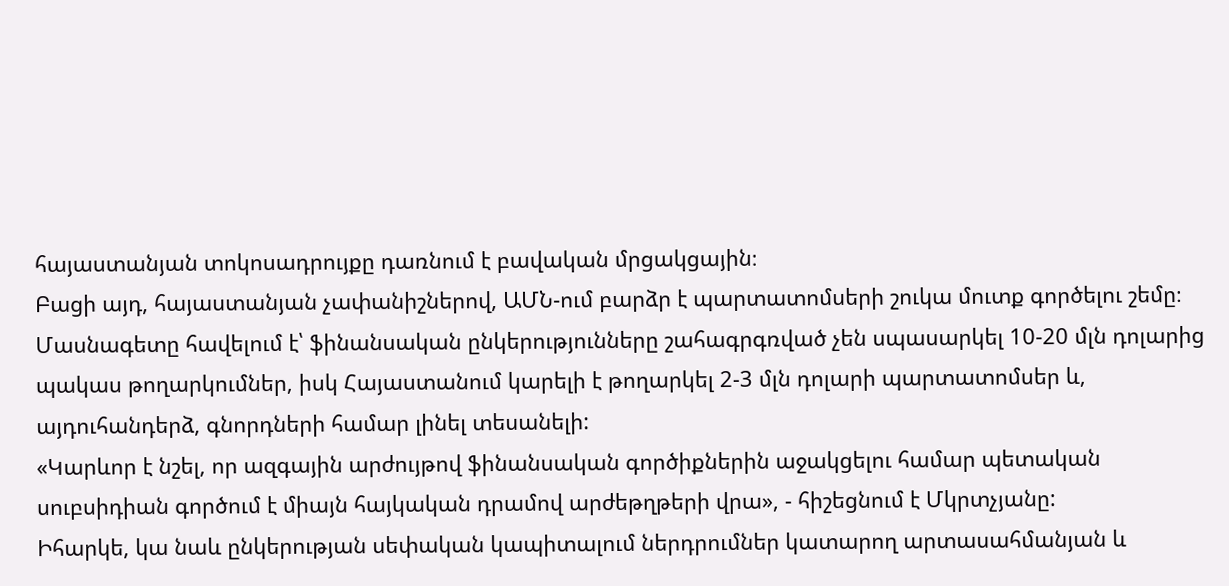հայաստանյան տոկոսադրույքը դառնում է բավական մրցակցային։
Բացի այդ, հայաստանյան չափանիշներով, ԱՄՆ-ում բարձր է պարտատոմսերի շուկա մուտք գործելու շեմը։ Մասնագետը հավելում է՝ ֆինանսական ընկերությունները շահագրգռված չեն սպասարկել 10-20 մլն դոլարից պակաս թողարկումներ, իսկ Հայաստանում կարելի է թողարկել 2-3 մլն դոլարի պարտատոմսեր և, այդուհանդերձ, գնորդների համար լինել տեսանելի:
«Կարևոր է նշել, որ ազգային արժույթով ֆինանսական գործիքներին աջակցելու համար պետական սուբսիդիան գործում է միայն հայկական դրամով արժեթղթերի վրա», - հիշեցնում է Մկրտչյանը:
Իհարկե, կա նաև ընկերության սեփական կապիտալում ներդրումներ կատարող արտասահմանյան և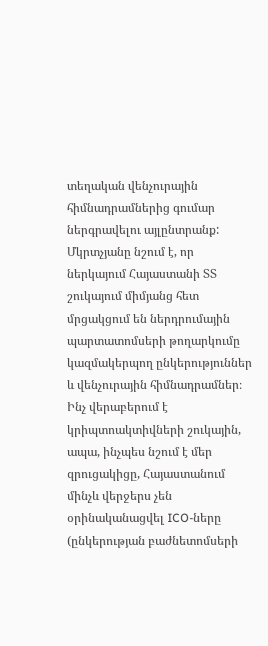տեղական վենչուրային հիմնադրամներից գումար ներգրավելու այլընտրանք: Մկրտչյանը նշում է, որ ներկայում Հայաստանի ՏՏ շուկայում միմյանց հետ մրցակցում են ներդրումային պարտատոմսերի թողարկումը կազմակերպող ընկերություններ և վենչուրային հիմնադրամներ։
Ինչ վերաբերում է կրիպտոակտիվների շուկային, ապա, ինչպես նշում է մեր զրուցակիցը, Հայաստանում մինչև վերջերս չեն օրինականացվել ICO-ները (ընկերության բաժնետոմսերի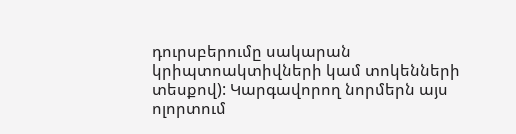դուրսբերումը սակարան կրիպտոակտիվների կամ տոկենների տեսքով): Կարգավորող նորմերն այս ոլորտում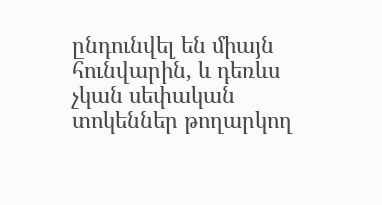ընդունվել են միայն հունվարին, և դեռևս չկան սեփական տոկեններ թողարկող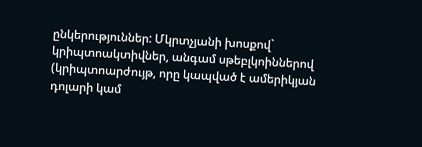ընկերություններ: Մկրտչյանի խոսքով` կրիպտոակտիվներ, անգամ սթեբլկոիններով (կրիպտոարժույթ, որը կապված է ամերիկյան դոլարի կամ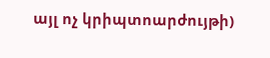այլ ոչ կրիպտոարժույթի)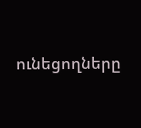ունեցողները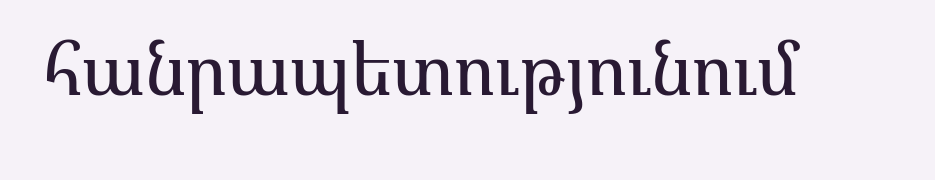հանրապետությունում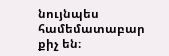նույնպես համեմատաբար քիչ են։